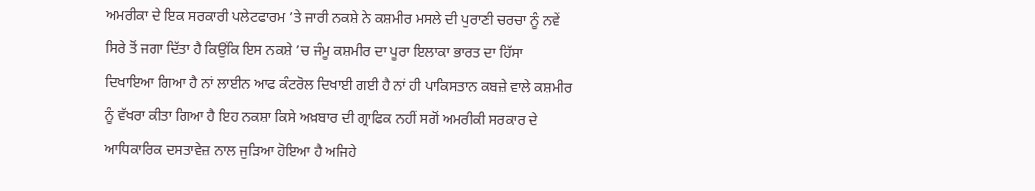ਅਮਰੀਕਾ ਦੇ ਇਕ ਸਰਕਾਰੀ ਪਲੇਟਫਾਰਮ ’ਤੇ ਜਾਰੀ ਨਕਸ਼ੇ ਨੇ ਕਸ਼ਮੀਰ ਮਸਲੇ ਦੀ ਪੁਰਾਣੀ ਚਰਚਾ ਨੂੰ ਨਵੇਂ ਸਿਰੇ ਤੋਂ ਜਗਾ ਦਿੱਤਾ ਹੈ ਕਿਉਂਕਿ ਇਸ ਨਕਸ਼ੇ ’ਚ ਜੰਮੂ ਕਸ਼ਮੀਰ ਦਾ ਪੂਰਾ ਇਲਾਕਾ ਭਾਰਤ ਦਾ ਹਿੱਸਾ ਦਿਖਾਇਆ ਗਿਆ ਹੈ ਨਾਂ ਲਾਈਨ ਆਫ ਕੰਟਰੋਲ ਦਿਖਾਈ ਗਈ ਹੈ ਨਾਂ ਹੀ ਪਾਕਿਸਤਾਨ ਕਬਜ਼ੇ ਵਾਲੇ ਕਸ਼ਮੀਰ ਨੂੰ ਵੱਖਰਾ ਕੀਤਾ ਗਿਆ ਹੈ ਇਹ ਨਕਸ਼ਾ ਕਿਸੇ ਅਖ਼ਬਾਰ ਦੀ ਗ੍ਰਾਫਿਕ ਨਹੀਂ ਸਗੋਂ ਅਮਰੀਕੀ ਸਰਕਾਰ ਦੇ ਆਧਿਕਾਰਿਕ ਦਸਤਾਵੇਜ਼ ਨਾਲ ਜੁੜਿਆ ਹੋਇਆ ਹੈ ਅਜਿਹੇ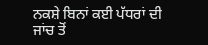ਨਕਸ਼ੇ ਬਿਨਾਂ ਕਈ ਪੱਧਰਾਂ ਦੀ ਜਾਂਚ ਤੋਂ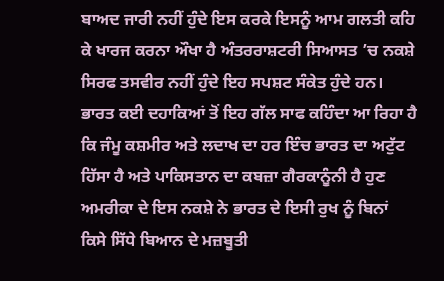ਬਾਅਦ ਜਾਰੀ ਨਹੀਂ ਹੁੰਦੇ ਇਸ ਕਰਕੇ ਇਸਨੂੰ ਆਮ ਗਲਤੀ ਕਹਿ ਕੇ ਖਾਰਜ ਕਰਨਾ ਔਖਾ ਹੈ ਅੰਤਰਰਾਸ਼ਟਰੀ ਸਿਆਸਤ ’ਚ ਨਕਸ਼ੇ ਸਿਰਫ ਤਸਵੀਰ ਨਹੀਂ ਹੁੰਦੇ ਇਹ ਸਪਸ਼ਟ ਸੰਕੇਤ ਹੁੰਦੇ ਹਨ।
ਭਾਰਤ ਕਈ ਦਹਾਕਿਆਂ ਤੋਂ ਇਹ ਗੱਲ ਸਾਫ ਕਹਿੰਦਾ ਆ ਰਿਹਾ ਹੈ ਕਿ ਜੰਮੂ ਕਸ਼ਮੀਰ ਅਤੇ ਲਦਾਖ ਦਾ ਹਰ ਇੰਚ ਭਾਰਤ ਦਾ ਅਟੁੱਟ ਹਿੱਸਾ ਹੈ ਅਤੇ ਪਾਕਿਸਤਾਨ ਦਾ ਕਬਜ਼ਾ ਗੈਰਕਾਨੂੰਨੀ ਹੈ ਹੁਣ ਅਮਰੀਕਾ ਦੇ ਇਸ ਨਕਸ਼ੇ ਨੇ ਭਾਰਤ ਦੇ ਇਸੀ ਰੁਖ ਨੂੰ ਬਿਨਾਂ ਕਿਸੇ ਸਿੱਧੇ ਬਿਆਨ ਦੇ ਮਜ਼ਬੂਤੀ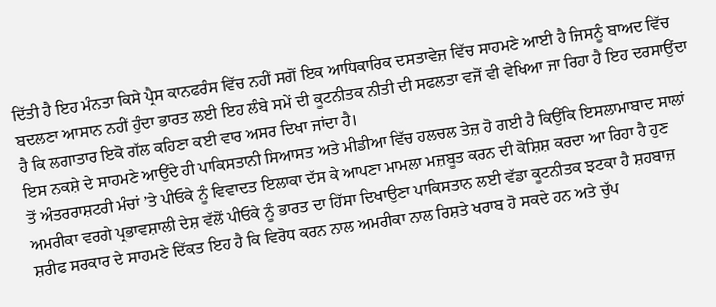ਦਿੱਤੀ ਹੈ ਇਹ ਮੰਨਤਾ ਕਿਸੇ ਪ੍ਰੈਸ ਕਾਨਫਰੰਸ ਵਿੱਚ ਨਹੀਂ ਸਗੋਂ ਇਕ ਆਧਿਕਾਰਿਕ ਦਸਤਾਵੇਜ਼ ਵਿੱਚ ਸਾਹਮਣੇ ਆਈ ਹੈ ਜਿਸਨੂੰ ਬਾਅਦ ਵਿੱਚ ਬਦਲਣਾ ਆਸਾਨ ਨਹੀਂ ਹੁੰਦਾ ਭਾਰਤ ਲਈ ਇਹ ਲੰਬੇ ਸਮੇਂ ਦੀ ਕੂਟਨੀਤਕ ਨੀਤੀ ਦੀ ਸਫਲਤਾ ਵਜੋਂ ਵੀ ਵੇਖਿਆ ਜਾ ਰਿਹਾ ਹੈ ਇਹ ਦਰਸਾਉਂਦਾ ਹੈ ਕਿ ਲਗਾਤਾਰ ਇਕੋ ਗੱਲ ਕਹਿਣਾ ਕਈ ਵਾਰ ਅਸਰ ਦਿਖਾ ਜਾਂਦਾ ਹੈ।
ਇਸ ਨਕਸ਼ੇ ਦੇ ਸਾਹਮਣੇ ਆਉਂਦੇ ਹੀ ਪਾਕਿਸਤਾਨੀ ਸਿਆਸਤ ਅਤੇ ਮੀਡੀਆ ਵਿੱਚ ਹਲਚਲ ਤੇਜ਼ ਹੋ ਗਈ ਹੈ ਕਿਉਂਕਿ ਇਸਲਾਮਾਬਾਦ ਸਾਲਾਂ ਤੋਂ ਅੰਤਰਰਾਸ਼ਟਰੀ ਮੰਚਾਂ ’ਤੇ ਪੀਓਕੇ ਨੂੰ ਵਿਵਾਦਤ ਇਲਾਕਾ ਦੱਸ ਕੇ ਆਪਣਾ ਮਾਮਲਾ ਮਜ਼ਬੂਤ ਕਰਨ ਦੀ ਕੋਸ਼ਿਸ਼ ਕਰਦਾ ਆ ਰਿਹਾ ਹੈ ਹੁਣ ਅਮਰੀਕਾ ਵਰਗੇ ਪ੍ਰਭਾਵਸ਼ਾਲੀ ਦੇਸ਼ ਵੱਲੋਂ ਪੀਓਕੇ ਨੂੰ ਭਾਰਤ ਦਾ ਹਿੱਸਾ ਦਿਖਾਉਣਾ ਪਾਕਿਸਤਾਨ ਲਈ ਵੱਡਾ ਕੂਟਨੀਤਕ ਝਟਕਾ ਹੈ ਸ਼ਹਬਾਜ਼ ਸ਼ਰੀਫ ਸਰਕਾਰ ਦੇ ਸਾਹਮਣੇ ਦਿੱਕਤ ਇਹ ਹੈ ਕਿ ਵਿਰੋਧ ਕਰਨ ਨਾਲ ਅਮਰੀਕਾ ਨਾਲ ਰਿਸ਼ਤੇ ਖਰਾਬ ਹੋ ਸਕਦੇ ਹਨ ਅਤੇ ਚੁੱਪ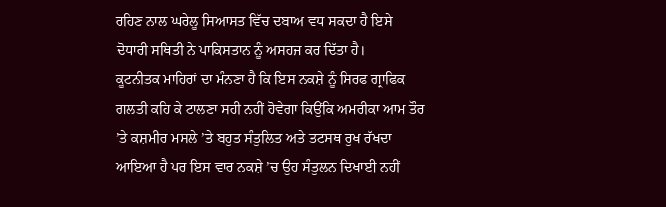ਰਹਿਣ ਨਾਲ ਘਰੇਲੂ ਸਿਆਸਤ ਵਿੱਚ ਦਬਾਅ ਵਧ ਸਕਦਾ ਹੈ ਇਸੇ ਦੋਧਾਰੀ ਸਥਿਤੀ ਨੇ ਪਾਕਿਸਤਾਨ ਨੂੰ ਅਸਹਜ ਕਰ ਦਿੱਤਾ ਹੈ।
ਕੂਟਨੀਤਕ ਮਾਹਿਰਾਂ ਦਾ ਮੰਨਣਾ ਹੈ ਕਿ ਇਸ ਨਕਸ਼ੇ ਨੂੰ ਸਿਰਫ ਗ੍ਰਾਫਿਕ ਗਲਤੀ ਕਹਿ ਕੇ ਟਾਲਣਾ ਸਹੀ ਨਹੀਂ ਹੋਵੇਗਾ ਕਿਉਂਕਿ ਅਮਰੀਕਾ ਆਮ ਤੌਰ ’ਤੇ ਕਸ਼ਮੀਰ ਮਸਲੇ ’ਤੇ ਬਹੁਤ ਸੰਤੁਲਿਤ ਅਤੇ ਤਟਸਥ ਰੁਖ ਰੱਖਦਾ ਆਇਆ ਹੈ ਪਰ ਇਸ ਵਾਰ ਨਕਸ਼ੇ ’ਚ ਉਹ ਸੰਤੁਲਨ ਦਿਖਾਈ ਨਹੀਂ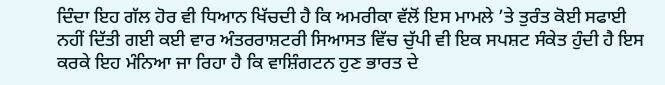ਦਿੰਦਾ ਇਹ ਗੱਲ ਹੋਰ ਵੀ ਧਿਆਨ ਖਿੱਚਦੀ ਹੈ ਕਿ ਅਮਰੀਕਾ ਵੱਲੋਂ ਇਸ ਮਾਮਲੇ ’ਤੇ ਤੁਰੰਤ ਕੋਈ ਸਫਾਈ ਨਹੀਂ ਦਿੱਤੀ ਗਈ ਕਈ ਵਾਰ ਅੰਤਰਰਾਸ਼ਟਰੀ ਸਿਆਸਤ ਵਿੱਚ ਚੁੱਪੀ ਵੀ ਇਕ ਸਪਸ਼ਟ ਸੰਕੇਤ ਹੁੰਦੀ ਹੈ ਇਸ ਕਰਕੇ ਇਹ ਮੰਨਿਆ ਜਾ ਰਿਹਾ ਹੈ ਕਿ ਵਾਸ਼ਿੰਗਟਨ ਹੁਣ ਭਾਰਤ ਦੇ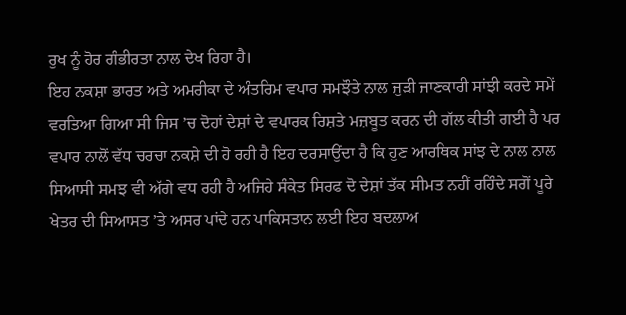ਰੁਖ ਨੂੰ ਹੋਰ ਗੰਭੀਰਤਾ ਨਾਲ ਦੇਖ ਰਿਹਾ ਹੈ।
ਇਹ ਨਕਸ਼ਾ ਭਾਰਤ ਅਤੇ ਅਮਰੀਕਾ ਦੇ ਅੰਤਰਿਮ ਵਪਾਰ ਸਮਝੌਤੇ ਨਾਲ ਜੁੜੀ ਜਾਣਕਾਰੀ ਸਾਂਝੀ ਕਰਦੇ ਸਮੇਂ ਵਰਤਿਆ ਗਿਆ ਸੀ ਜਿਸ ’ਚ ਦੋਹਾਂ ਦੇਸ਼ਾਂ ਦੇ ਵਪਾਰਕ ਰਿਸ਼ਤੇ ਮਜ਼ਬੂਤ ਕਰਨ ਦੀ ਗੱਲ ਕੀਤੀ ਗਈ ਹੈ ਪਰ ਵਪਾਰ ਨਾਲੋਂ ਵੱਧ ਚਰਚਾ ਨਕਸ਼ੇ ਦੀ ਹੋ ਰਹੀ ਹੈ ਇਹ ਦਰਸਾਉਂਦਾ ਹੈ ਕਿ ਹੁਣ ਆਰਥਿਕ ਸਾਂਝ ਦੇ ਨਾਲ ਨਾਲ ਸਿਆਸੀ ਸਮਝ ਵੀ ਅੱਗੇ ਵਧ ਰਹੀ ਹੈ ਅਜਿਹੇ ਸੰਕੇਤ ਸਿਰਫ ਦੋ ਦੇਸ਼ਾਂ ਤੱਕ ਸੀਮਤ ਨਹੀਂ ਰਹਿੰਦੇ ਸਗੋਂ ਪੂਰੇ ਖੇਤਰ ਦੀ ਸਿਆਸਤ ’ਤੇ ਅਸਰ ਪਾਂਦੇ ਹਨ ਪਾਕਿਸਤਾਨ ਲਈ ਇਹ ਬਦਲਾਅ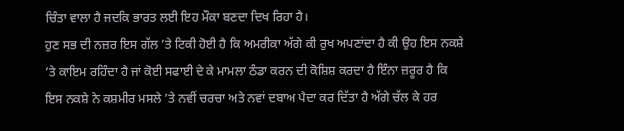ਚਿੰਤਾ ਵਾਲਾ ਹੈ ਜਦਕਿ ਭਾਰਤ ਲਈ ਇਹ ਮੌਕਾ ਬਣਦਾ ਦਿਖ ਰਿਹਾ ਹੈ।
ਹੁਣ ਸਭ ਦੀ ਨਜ਼ਰ ਇਸ ਗੱਲ ’ਤੇ ਟਿਕੀ ਹੋਈ ਹੈ ਕਿ ਅਮਰੀਕਾ ਅੱਗੇ ਕੀ ਰੁਖ ਅਪਣਾਂਦਾ ਹੈ ਕੀ ਉਹ ਇਸ ਨਕਸ਼ੇ ’ਤੇ ਕਾਇਮ ਰਹਿੰਦਾ ਹੈ ਜਾਂ ਕੋਈ ਸਫਾਈ ਦੇ ਕੇ ਮਾਮਲਾ ਠੰਡਾ ਕਰਨ ਦੀ ਕੋਸ਼ਿਸ਼ ਕਰਦਾ ਹੈ ਇੰਨਾ ਜ਼ਰੂਰ ਹੈ ਕਿ ਇਸ ਨਕਸ਼ੇ ਨੇ ਕਸ਼ਮੀਰ ਮਸਲੇ ’ਤੇ ਨਵੀਂ ਚਰਚਾ ਅਤੇ ਨਵਾਂ ਦਬਾਅ ਪੈਦਾ ਕਰ ਦਿੱਤਾ ਹੈ ਅੱਗੇ ਚੱਲ ਕੇ ਹਰ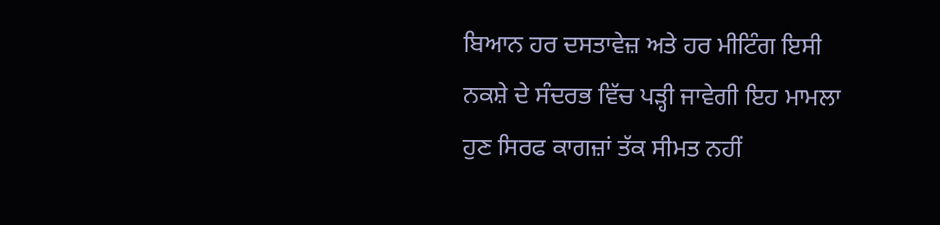ਬਿਆਨ ਹਰ ਦਸਤਾਵੇਜ਼ ਅਤੇ ਹਰ ਮੀਟਿੰਗ ਇਸੀ ਨਕਸ਼ੇ ਦੇ ਸੰਦਰਭ ਵਿੱਚ ਪੜ੍ਹੀ ਜਾਵੇਗੀ ਇਹ ਮਾਮਲਾ ਹੁਣ ਸਿਰਫ ਕਾਗਜ਼ਾਂ ਤੱਕ ਸੀਮਤ ਨਹੀਂ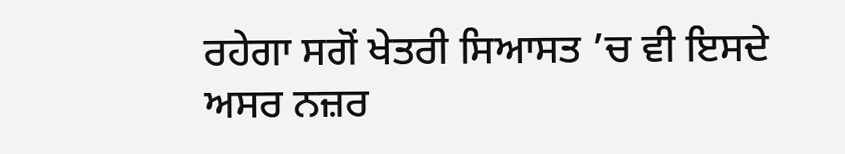ਰਹੇਗਾ ਸਗੋਂ ਖੇਤਰੀ ਸਿਆਸਤ ’ਚ ਵੀ ਇਸਦੇ ਅਸਰ ਨਜ਼ਰ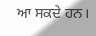ਆ ਸਕਦੇ ਹਨ।